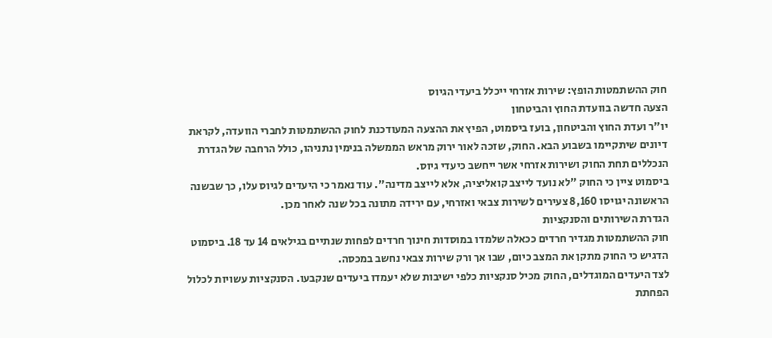חוק ההשתמטות הופץ: שירות אזרחי ייכלל ביעדי הגיוס
הצעה חדשה בוועדת החוץ והביטחון
יו"ר ועדת החוץ והביטחון, בועז ביסמוט, הפיץ את ההצעה המעודכנת לחוק ההשתמטות לחברי הוועדה, לקראת דיונים שיתקיימו בשבוע הבא. החוק, שזכה לאור ירוק מראש הממשלה בנימין נתניהו, כולל הרחבה של הגדרת הנכללים תחת החוק ושירות אזרחי אשר ייחשב כיעדי גיוס.
ביסמוט ציין כי החוק "לא נועד לייצב קואליציה, אלא לייצב מדינה". עוד נאמר כי היעדים לגיוס עלו, כך שבשנה הראשונה יגויסו 8,160 צעירים לשירות צבאי ואזרחי, עם ירידה מתונה בכל שנה לאחר מכן.
הגדרת השירותים והסנקציות
חוק ההשתמטות מגדיר חרדים ככאלה שלמדו במוסדות חינוך חרדים לפחות שנתיים בגילאים 14 עד 18. ביסמוט הדגיש כי החוק מתקן את המצב כיום, שבו אך ורק שירות צבאי נחשב במכסה.
לצד היעדים המוגדלים, החוק מכיל סנקציות כלפי ישיבות שלא יעמדו ביעדים שנקבעו. הסנקציות עשויות לכלול הפחתת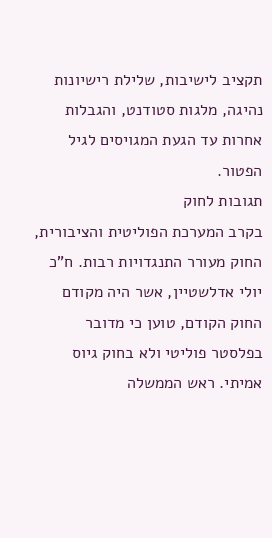תקציב לישיבות, שלילת רישיונות נהיגה, מלגות סטודנט, והגבלות אחרות עד הגעת המגויסים לגיל הפטור.
תגובות לחוק
בקרב המערכת הפוליטית והציבורית, החוק מעורר התנגדויות רבות. ח"כ יולי אדלשטיין, אשר היה מקודם החוק הקודם, טוען כי מדובר בפלסטר פוליטי ולא בחוק גיוס אמיתי. ראש הממשלה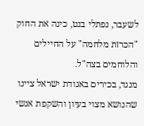לשעבר, נפתלי בנט, כינה את החוק "הכרזת מלחמה" על החיילים והלוחמים בצה"ל.
מנגד, בכירים באגודת ישראל ציינו שהנושא מצוי בעיון והשקפת אנשי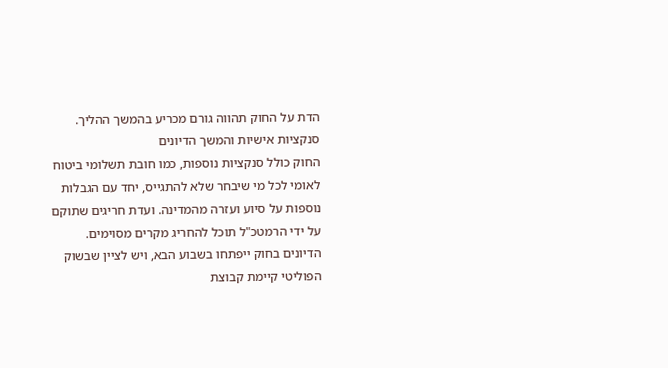הדת על החוק תהווה גורם מכריע בהמשך ההליך.
סנקציות אישיות והמשך הדיונים
החוק כולל סנקציות נוספות, כמו חובת תשלומי ביטוח לאומי לכל מי שיבחר שלא להתגייס, יחד עם הגבלות נוספות על סיוע ועזרה מהמדינה. ועדת חריגים שתוקם על ידי הרמטכ"ל תוכל להחריג מקרים מסוימים.
הדיונים בחוק ייפתחו בשבוע הבא, ויש לציין שבשוק הפוליטי קיימת קבוצת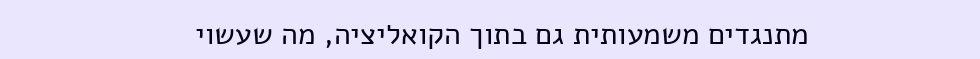מתנגדים משמעותית גם בתוך הקואליציה, מה שעשוי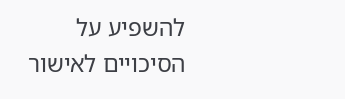להשפיע על הסיכויים לאישור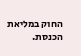החוק במליאת הכנסת.